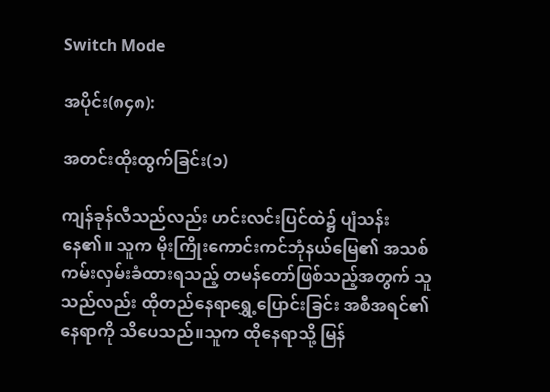Switch Mode

အပိုင်း(၈၄၈):

အတင်းထိုးထွက်ခြင်း(၁)

ကျန်ခုန်လီသည်လည်း ဟင်းလင်းပြင်ထဲ၌ ပျံသန်းနေ၏။ သူက မိုးကြိုးကောင်းကင်ဘုံနယ်မြေ၏ အသစ်ကမ်းလှမ်းခံထားရသည့် တမန်တော်ဖြစ်သည့်အတွက် သူသည်လည်း ထိုတည်နေရာရွှေ့ပြောင်းခြင်း အစီအရင်၏ နေရာကို သိပေသည်။သူက ထိုနေရာသို့ မြန်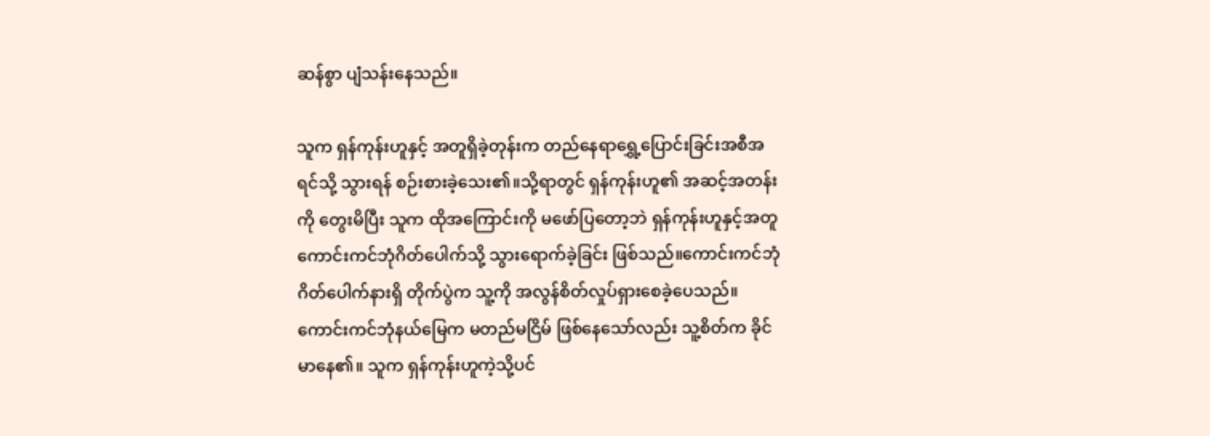ဆန်စွာ ပျံသန်းနေသည်။

သူက ရှန်ကုန်းဟူနှင့် အတူရှိခဲ့တုန်းက တည်နေရာရွှေ့ပြောင်းခြင်းအစီအရင်သို့ သွားရန် စဉ်းစားခဲ့သေး၏။သို့ရာတွင် ရှန်ကုန်းဟူ၏ အဆင့်အတန်းကို တွေးမိပြီး သူက ထိုအကြောင်းကို မဖော်ပြတော့ဘဲ ရှန်ကုန်းဟူနှင့်အတူ ကောင်းကင်ဘုံဂိတ်ပေါက်သို့ သွားရောက်ခဲ့ခြင်း ဖြစ်သည်။ကောင်းကင်ဘုံဂိတ်ပေါက်နားရှိ တိုက်ပွဲက သူ့ကို အလွန်စိတ်လှုပ်ရှားစေခဲ့ပေသည်။ ကောင်းကင်ဘုံနယ်မြေက မတည်မငြိမ် ဖြစ်နေသော်လည်း သူ့စိတ်က ခိုင်မာနေ၏။ သူက ရှန်ကုန်းဟူကဲ့သို့ပင်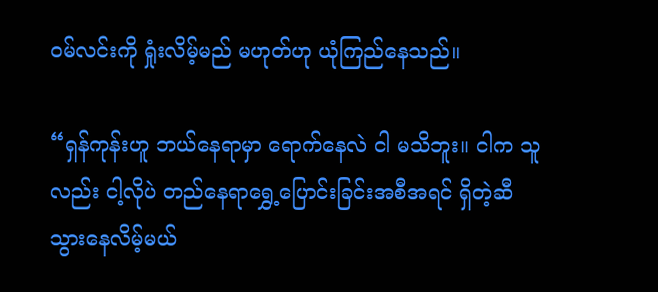ဝမ်လင်းကို ရှုံးလိမ့်မည် မဟုတ်ဟု ယုံကြည်နေသည်။

“ရှန်ကုန်းဟူ ဘယ်နေရာမှာ ရောက်နေလဲ ငါ မသိဘူး။ ငါက သူလည်း ငါ့လိုပဲ တည်နေရာရွှေ့ပြောင်းခြင်းအစီအရင် ရှိတဲ့ဆီ သွားနေလိမ့်မယ်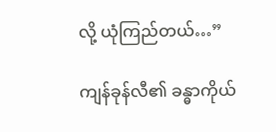လို့ ယုံကြည်တယ်…”

ကျန်ခုန်လီ၏ ခန္ဓာကိုယ်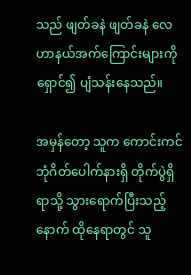သည် ဖျတ်ခနဲ ဖျတ်ခနဲ လေဟာနယ်အက်ကြောင်းများကို ရှောင်၍ ပျံသန်းနေသည်။

အမှန်တော့ သူက ကောင်းကင်ဘုံဂိတ်ပေါက်နားရှိ တိုက်ပွဲရှိရာသို့ သွားရောက်ပြီးသည့်နောက် ထိုနေရာတွင် သူ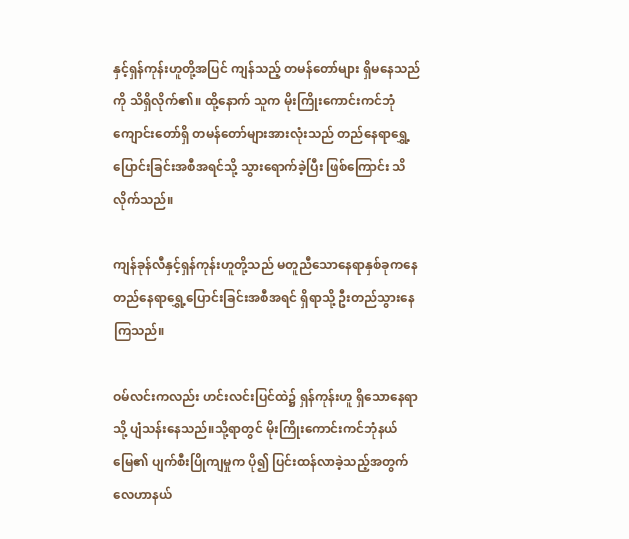နှင့်ရှန်ကုန်းဟူတို့အပြင် ကျန်သည့် တမန်တော်များ ရှိမနေသည်ကို သိရှိလိုက်၏။ ထို့နောက် သူက မိုးကြိုးကောင်းကင်ဘုံကျောင်းတော်ရှိ တမန်တော်များအားလုံးသည် တည်နေရာရွှေ့ပြောင်းခြင်းအစီအရင်သို့ သွားရောက်ခဲ့ပြီး ဖြစ်ကြောင်း သိလိုက်သည်။

ကျန်ခုန်လီနှင့်ရှန်ကုန်းဟူတို့သည် မတူညီသောနေရာနှစ်ခုကနေ တည်နေရာရွှေ့ပြောင်းခြင်းအစီအရင် ရှိရာသို့ ဦးတည်သွားနေကြသည်။

ဝမ်လင်းကလည်း ဟင်းလင်းပြင်ထဲ၌ ရှန်ကုန်းဟူ ရှိသောနေရာသို့ ပျံသန်းနေသည်။သို့ရာတွင် မိုးကြိုးကောင်းကင်ဘုံနယ်မြေ၏ ပျက်စီးပြိုကျမှုက ပို၍ ပြင်းထန်လာခဲ့သည့်အတွက် လေဟာနယ်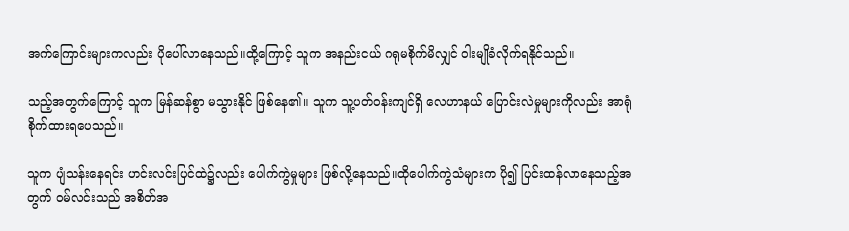အက်ကြောင်းများကလည်း ပိုပေါ်လာနေသည်။ထို့ကြောင့် သူက အနည်းငယ် ဂရုမစိုက်မိလျှင် ဝါးမျိုခံလိုက်ရနိုင်သည်။

သည့်အတွက်ကြောင့် သူက မြန်ဆန်စွာ မသွားနိုင် ဖြစ်နေ၏။ သူက သူ့ပတ်ဝန်းကျင်ရှိ လေဟာနယ် ပြောင်းလဲမှုများကိုလည်း အာရုံစိုက်ထားရပေသည်။

သူက ပျံသန်းနေရင်း ဟင်းလင်းပြင်ထဲ၌လည်း ပေါက်ကွဲမှုများ ဖြစ်လို့နေသည်။ထိုပေါက်ကွဲသံများက ပို၍ ပြင်းထန်လာနေသည့်အတွက် ဝမ်လင်းသည် အစိတ်အ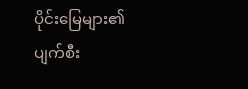ပိုင်းမြေများ၏ ပျက်စီး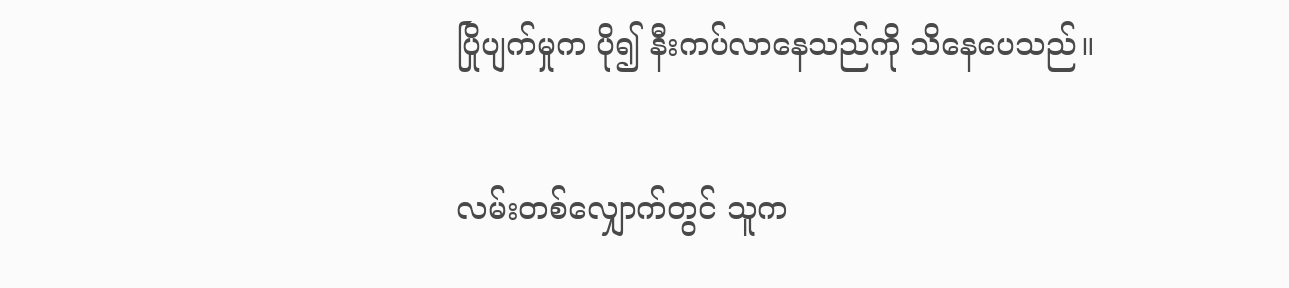ပြိုပျက်မှုက ပို၍ နီးကပ်လာနေသည်ကို သိနေပေသည်။

လမ်းတစ်လျှောက်တွင် သူက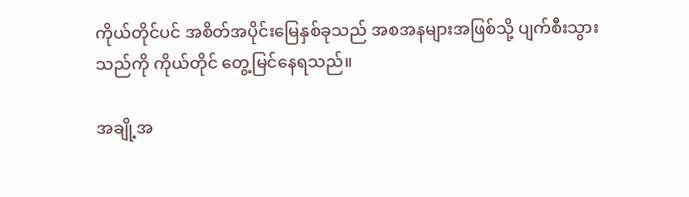ကိုယ်တိုင်ပင် အစိတ်အပိုင်းမြေနှစ်ခုသည် အစအနများအဖြစ်သို့ ပျက်စီးသွားသည်ကို ကိုယ်တိုင် တွေ့မြင်နေရသည်။

အချို့အ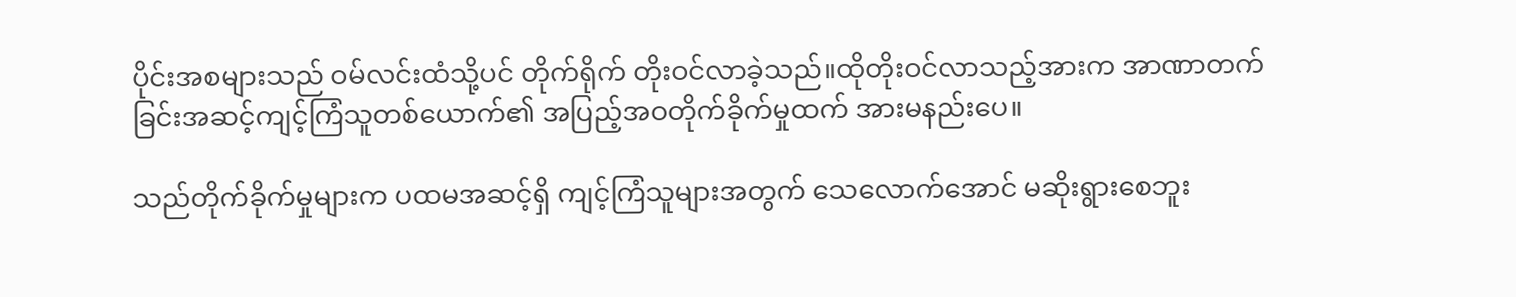ပိုင်းအစများသည် ဝမ်လင်းထံသို့ပင် တိုက်ရိုက် တိုးဝင်လာခဲ့သည်။ထိုတိုးဝင်လာသည့်အားက အာဏာတက်ခြင်းအဆင့်ကျင့်ကြံသူတစ်ယောက်၏ အပြည့်အဝတိုက်ခိုက်မှုထက် အားမနည်းပေ။

သည်တိုက်ခိုက်မှုများက ပထမအဆင့်ရှိ ကျင့်ကြံသူများအတွက် သေလောက်အောင် မဆိုးရွားစေဘူး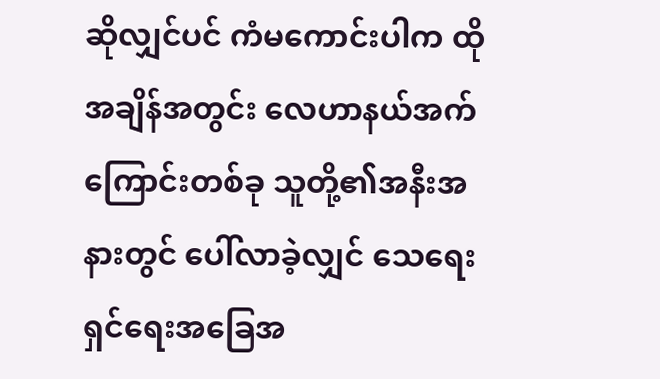ဆိုလျှင်ပင် ကံမကောင်းပါက ထိုအချိန်အတွင်း လေဟာနယ်အက်ကြောင်းတစ်ခု သူတို့၏အနီးအနားတွင် ပေါ်လာခဲ့လျှင် သေရေးရှင်ရေးအခြေအ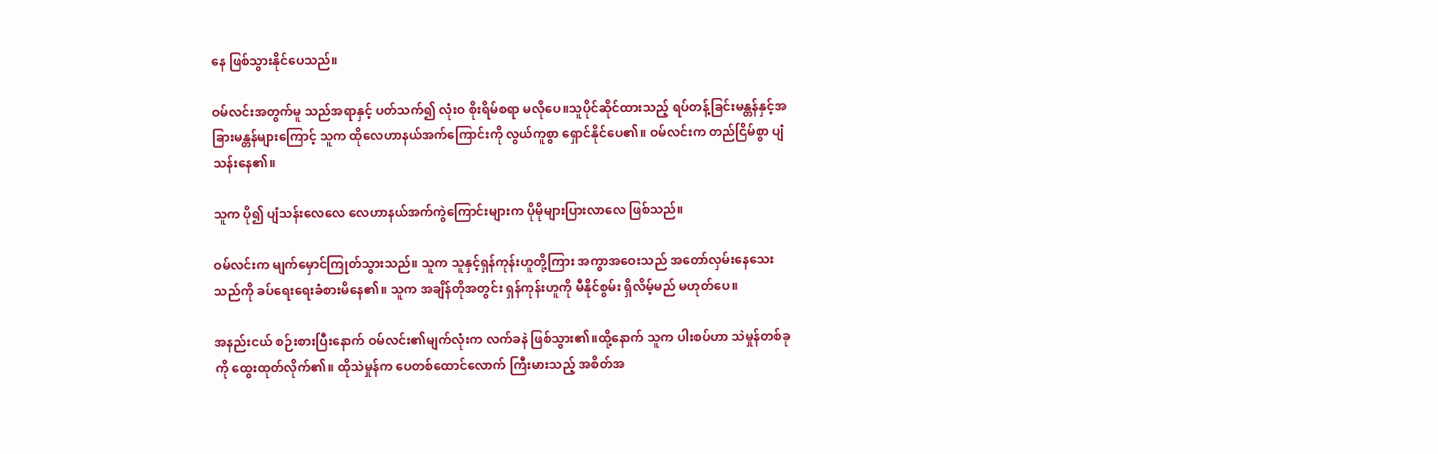နေ ဖြစ်သွားနိုင်ပေသည်။

ဝမ်လင်းအတွက်မူ သည်အရာနှင့် ပတ်သက်၍ လုံးဝ စိုးရိမ်စရာ မလိုပေ။သူပိုင်ဆိုင်ထားသည့် ရပ်တန့်ခြင်းမန္တန်နှင့်အခြားမန္တန်များကြောင့် သူက ထိုလေဟာနယ်အက်ကြောင်းကို လွယ်ကူစွာ ရှောင်နိုင်ပေ၏။ ဝမ်လင်းက တည်ငြိမ်စွာ ပျံသန်းနေ၏။

သူက ပို၍ ပျံသန်းလေ‌လေ လေဟာနယ်အက်ကွဲကြောင်းများက ပိုမိုများပြားလာလေ ဖြစ်သည်။

ဝမ်လင်းက မျက်မှောင်ကြုတ်သွားသည်။ သူက သူနှင့်ရှန်ကုန်းဟူတို့ကြား အကွာအဝေးသည် အတော်လှမ်းနေသေးသည်ကို ခပ်ရေးရေးခံစားမိနေ၏။ သူက အချိန်တိုအတွင်း ရှန်ကုန်းဟူကို မီနိုင်စွမ်း ရှိလိမ့်မည် မဟုတ်ပေ။

အနည်းငယ် စဉ်းစားပြီးနောက် ဝမ်လင်း၏မျက်လုံးက လက်ခနဲ ဖြစ်သွား၏။ထို့နောက် သူက ပါးစပ်ဟာ သဲမှုန်တစ်ခုကို ထွေးထုတ်လိုက်၏။ ထိုသဲမှုန်က ပေတစ်ထောင်လောက် ကြီးမားသည့် အစိတ်အ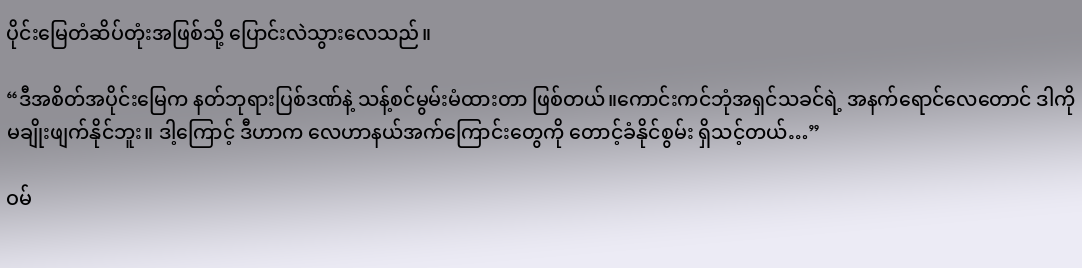ပိုင်းမြေတံဆိပ်တုံးအဖြစ်သို့ ပြောင်းလဲသွားလေသည်။

“ဒီအစိတ်အပိုင်းမြေက နတ်ဘုရားပြစ်ဒဏ်နဲ့ သန့်စင်မွမ်းမံထားတာ ဖြစ်တယ်။ကောင်းကင်ဘုံအရှင်သခင်ရဲ့ အနက်ရောင်လေတောင် ဒါကို မချိုးဖျက်နိုင်ဘူး။ ဒါ့ကြောင့် ဒီဟာက လေဟာနယ်အက်ကြောင်းတွေကို တောင့်ခံနိုင်စွမ်း ရှိသင့်တယ်…”

ဝမ်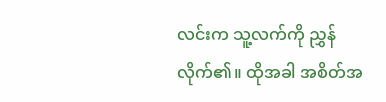လင်းက သူ့လက်ကို ညွှန်လိုက်၏။ ထိုအခါ အစိတ်အ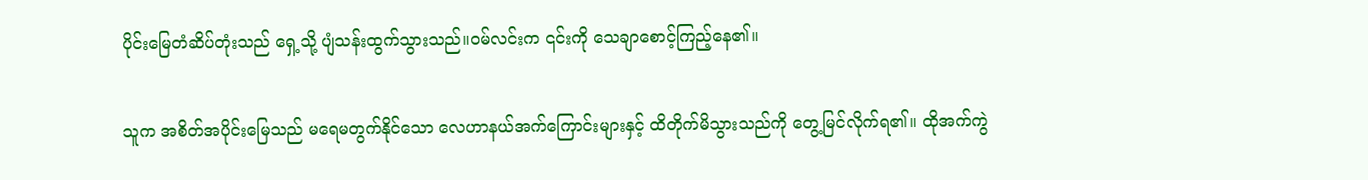ပိုင်းမြေတံဆိပ်တုံးသည် ရှေ့သို့ ပျံသန်းထွက်သွားသည်။ဝမ်လင်းက ၎င်းကို သေချာစောင့်ကြည့်နေ၏။

သူက အစိတ်အပိုင်းမြေသည် မရေမတွက်နိုင်သော လေဟာနယ်အက်ကြောင်းများနှင့် ထိတိုက်မိသွားသည်ကို တွေ့မြင်လိုက်ရ၏။ ထိုအက်ကွဲ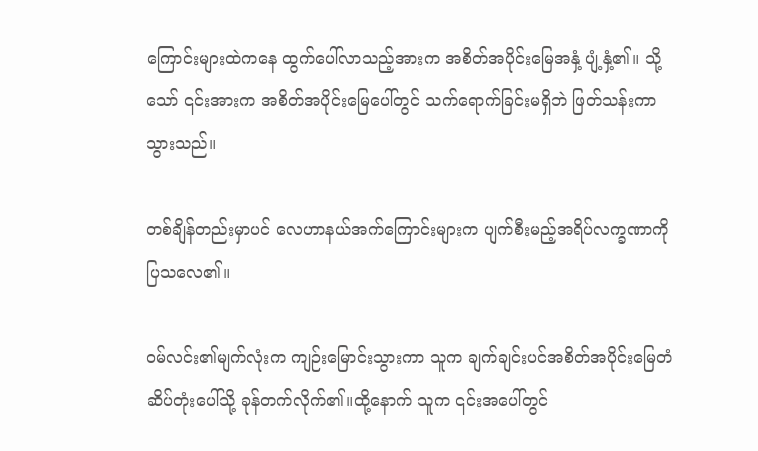ကြောင်းများထဲကနေ ထွက်ပေါ်လာသည့်အားက အစိတ်အပိုင်းမြေအနှံ့ ပျံ့နှံ့၏။ သို့သော် ၎င်းအားက အစိတ်အပိုင်းမြေပေါ်တွင် သက်ရောက်ခြင်းမရှိဘဲ ဖြတ်သန်းကာ သွားသည်။

တစ်ချိန်တည်းမှာပင် လေဟာနယ်အက်ကြောင်းများက ပျက်စီးမည့်အရိပ်လက္ခဏာကို ပြသလေ၏။

ဝမ်လင်း၏မျက်လုံးက ကျဉ်းမြောင်းသွားကာ သူက ချက်ချင်းပင်အစိတ်အပိုင်းမြေတံဆိပ်တုံးပေါ်သို့ ခုန်တက်လိုက်၏။ထို့နောက် သူက ၎င်းအပေါ်တွင်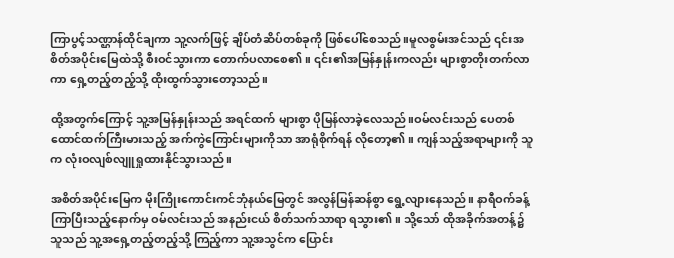ကြာပွင့်သဏ္ဌာန်ထိုင်ချကာ သူ့လက်ဖြင့် ချိပ်တံဆိပ်တစ်ခုကို ဖြစ်ပေါ်စေသည်။မူလစွမ်းအင်သည် ၎င်းအစိတ်အပိုင်းမြေထဲသို့ စီးဝင်သွားကာ တောက်ပလာစေ၏။ ၎င်း၏အမြန်နှုန်းကလည်း များစွာတိုးတက်လာကာ ရှေ့တည့်တည့်သို့ ထိုးထွက်သွားတော့သည်။

ထို့အတွက်ကြောင့် သူ့အမြန်နှုန်းသည် အရင်ထက် များစွာ ပိုမြန်လာခဲ့လေသည်။ဝမ်လင်းသည် ပေတစ်ထောင်ထက်ကြီးမားသည့် အက်ကွဲကြောင်းများကိုသာ အာရုံစိုက်ရန် လိုတော့၏။ ကျန်သည့်အရာများကို သူက လုံးဝလျစ်လျူရှုထားနိုင်သွားသည်။

အစိတ်အပိုင်းမြေက မိုးကြိုးကောင်းကင်ဘုံနယ်မြေတွင် အလွန်မြန်ဆန်စွာ ရွေ့လျားနေသည်။ နာရီဝက်ခန့်ကြာပြီးသည့်နောက်မှ ဝမ်လင်းသည် အနည်းငယ် စိတ်သက်သာရာ ရသွား၏။ သို့သော် ထိုအခိုက်အတန့်၌ သူသည် သူ့အရှေ့တည့်တည့်သို့ ကြည့်ကာ သူ့အသွင်က ပြောင်း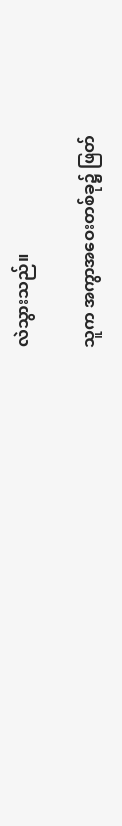လဲသွားသည်။

သူက အကွာအဝေးတစ်ခု၌ ဖြတ်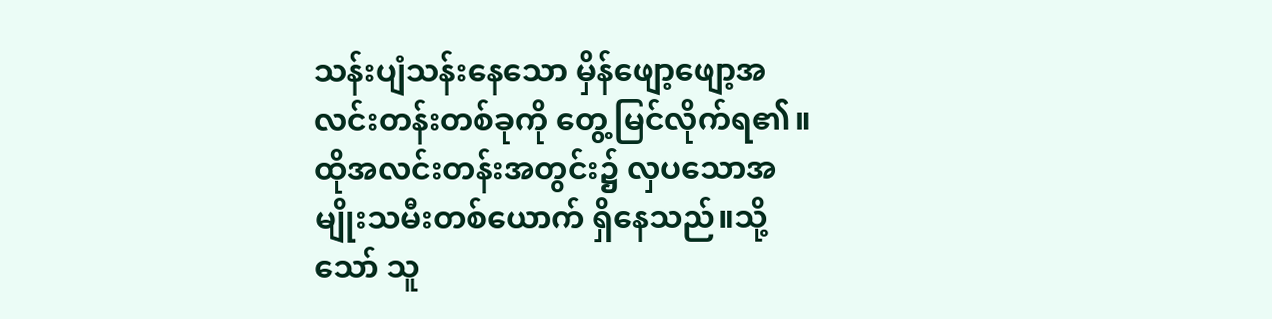သန်းပျံသန်းနေသော မှိန်ဖျော့ဖျော့အလင်းတန်းတစ်ခုကို တွေ့မြင်လိုက်ရ၏။ထိုအလင်းတန်းအတွင်း၌ လှပသောအမျိုးသမီးတစ်ယောက် ရှိနေသည်။သို့သော် သူ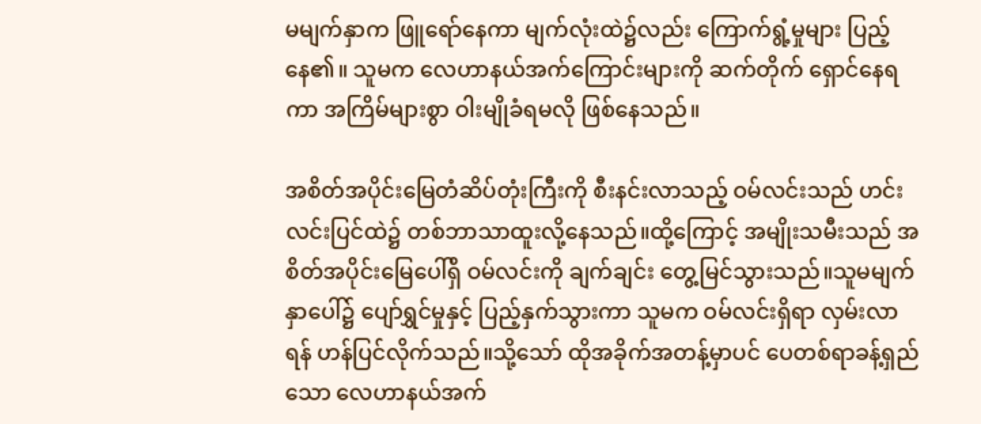မမျက်နှာက ဖြူရော်နေကာ မျက်လုံးထဲ၌လည်း ကြောက်ရွံ့မှုများ ပြည့်နေ၏။ သူမက လေဟာနယ်အက်ကြောင်းများကို ဆက်တိုက် ရှောင်နေရကာ အကြိမ်များစွာ ဝါးမျိုခံရမလို ဖြစ်နေသည်။

အစိတ်အပိုင်းမြေတံဆိပ်တုံးကြီးကို စီးနင်းလာသည့် ဝမ်လင်းသည် ဟင်းလင်းပြင်ထဲ၌ တစ်ဘာသာထူးလို့နေသည်။ထို့ကြောင့် အမျိုးသမီးသည် အစိတ်အပိုင်းမြေပေါ်ရှိ ဝမ်လင်းကို ချက်ချင်း တွေ့မြင်သွားသည်။သူမမျက်နှာပေါ်၌ ပျော်ရွှင်မှုနှင့် ပြည့်နှက်သွားကာ သူမက ဝမ်လင်းရှိရာ လှမ်းလာရန် ဟန်ပြင်လိုက်သည်။သို့သော် ထိုအခိုက်အတန့်မှာပင် ပေတစ်ရာခန့်ရှည်သော လေဟာနယ်အက်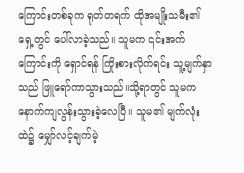ကြောင်းတစ်ခုက ရုတ်တရက် ထိုအမျိုးသမီး၏ ရှေ့တွင် ပေါ်လာခဲ့သည်။ သူမက ၎င်းအက်ကြောင်းကို ရှောင်ရန် ကြိုးစားလိုက်ရင်း သူ့မျက်နှာသည် ဖြူရော်ကာသွားသည်။သို့ရာတွင် သူမက နောက်ကျလွန်းသွားခဲ့လေပြီ။ သူမ၏ မျက်လုံးထဲ၌ မျှော်လင့်ချက်မဲ့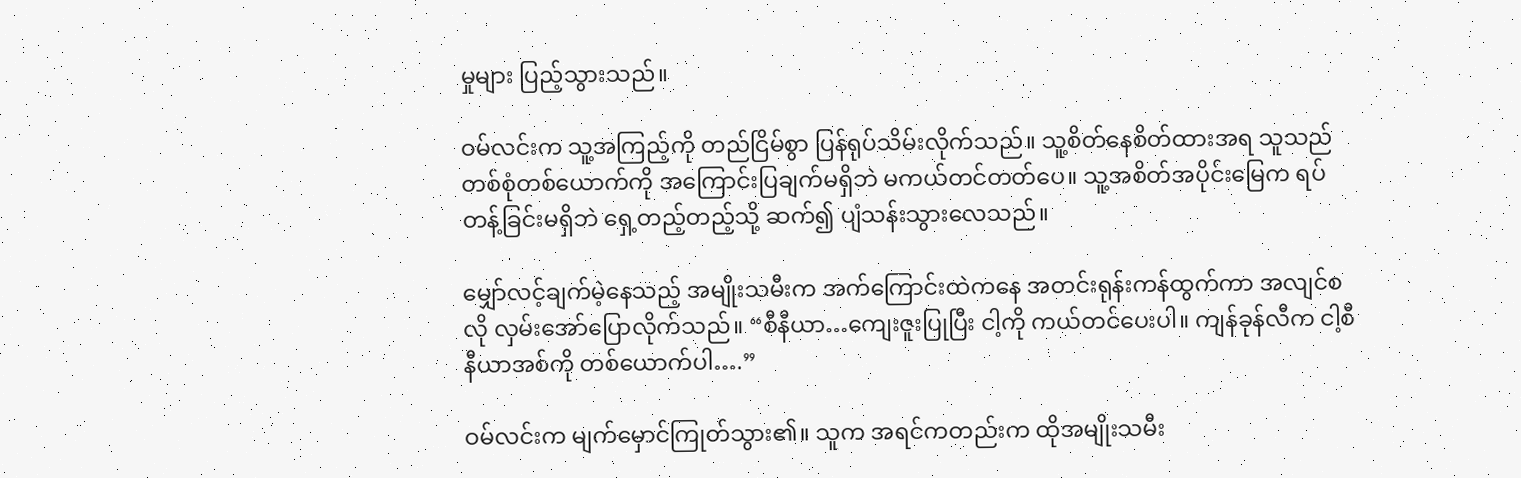မှုများ ပြည့်သွားသည်။

ဝမ်လင်းက သူ့အကြည့်ကို တည်ငြိမ်စွာ ပြန်ရုပ်သိမ်းလိုက်သည်။ သူ့စိတ်နေစိတ်ထားအရ သူသည် တစ်စုံတစ်ယောက်ကို အကြောင်းပြချက်မရှိဘဲ မကယ်တင်တတ်ပေ။ သူ့အစိတ်အပိုင်းမြေက ရပ်တန့်ခြင်းမရှိဘဲ ရှေ့တည့်တည့်သို့ ဆက်၍ ပျံသန်းသွားလေသည်။

မျှော်လင့်ချက်မဲ့နေသည့် အမျိုးသမီးက အက်ကြောင်းထဲကနေ အတင်းရုန်းကန်ထွက်ကာ အလျင်စလို လှမ်းအော်ပြောလိုက်သည်။ “စီနီယာ…ကျေးဇူးပြုပြီး ငါ့ကို ကယ်တင်ပေးပါ။ ကျန်ခုန်လီက ငါ့စီနီယာအစ်ကို တစ်ယောက်ပါ….”

ဝမ်လင်းက မျက်မှောင်ကြုတ်သွား၏။ သူက အရင်ကတည်းက ထိုအမျိုးသမီး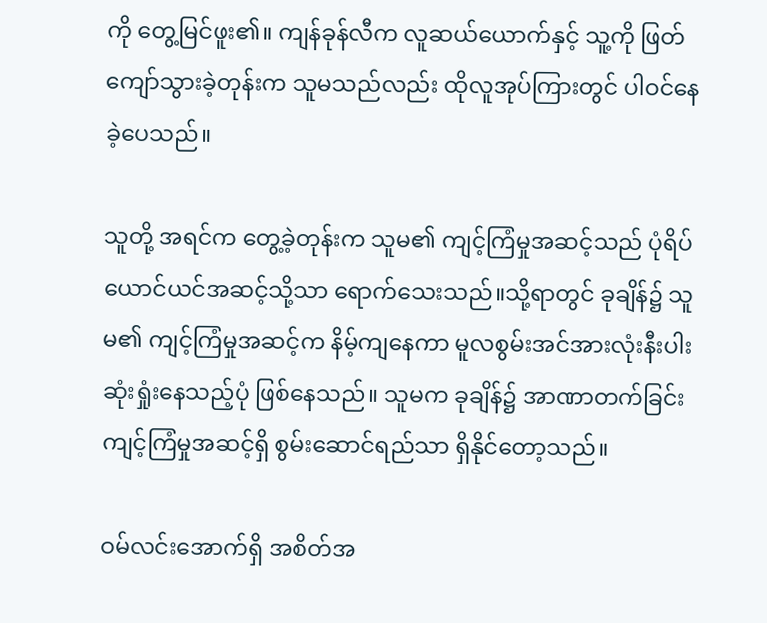ကို တွေ့မြင်ဖူး၏။ ကျန်ခုန်လီက လူဆယ်ယောက်နှင့် သူ့ကို ဖြတ်ကျော်သွားခဲ့တုန်းက သူမသည်လည်း ထိုလူအုပ်ကြားတွင် ပါဝင်နေခဲ့ပေသည်။

သူတို့ အရင်က တွေ့ခဲ့တုန်းက သူမ၏ ကျင့်ကြံမှုအဆင့်သည် ပုံရိပ်ယောင်ယင်အဆင့်သို့သာ ရောက်သေးသည်။သို့ရာတွင် ခုချိန်၌ သူမ၏ ကျင့်ကြံမှုအဆင့်က နိမ့်ကျနေကာ မူလစွမ်းအင်အားလုံးနီးပါး ဆုံးရှုံးနေသည့်ပုံ ဖြစ်နေသည်။ သူမက ခုချိန်၌ အာဏာတက်ခြင်းကျင့်ကြံမှုအဆင့်ရှိ စွမ်းဆောင်ရည်သာ ရှိနိုင်တော့သည်။

ဝမ်လင်းအောက်ရှိ အစိတ်အ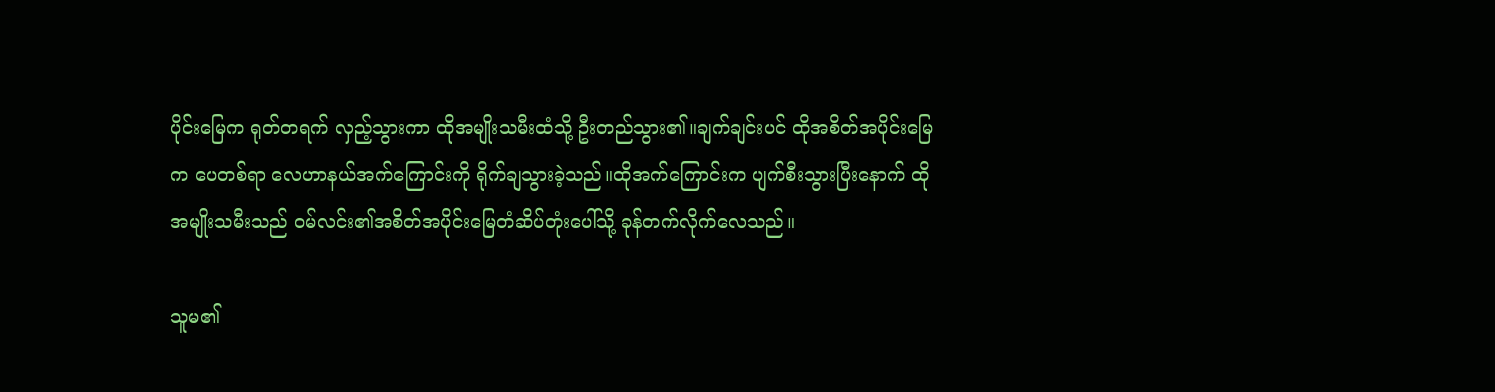ပိုင်း‌မြေက ရုတ်တရက် လှည့်သွားကာ ထိုအမျိုးသမီးထံသို့ ဦးတည်သွား၏။ချက်ချင်းပင် ထိုအစိတ်အပိုင်းမြေက ပေတစ်ရာ လေဟာနယ်အက်ကြောင်းကို ရိုက်ချသွားခဲ့သည်။ထိုအက်ကြောင်းက ပျက်စီးသွားပြီးနောက် ထိုအမျိုးသမီးသည် ဝမ်လင်း၏အစိတ်အပိုင်းမြေတံဆိပ်တုံးပေါ်သို့ ခုန်တက်လိုက်လေသည်။

သူမ၏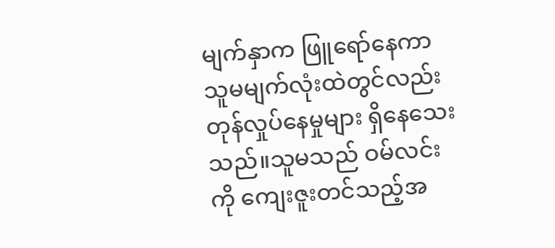မျက်နှာက ဖြူရော်နေကာ သူမမျက်လုံးထဲတွင်လည်း တုန်လှုပ်နေမှုများ ရှိနေသေးသည်။သူမသည် ဝမ်လင်းကို ကျေးဇူးတင်သည့်အ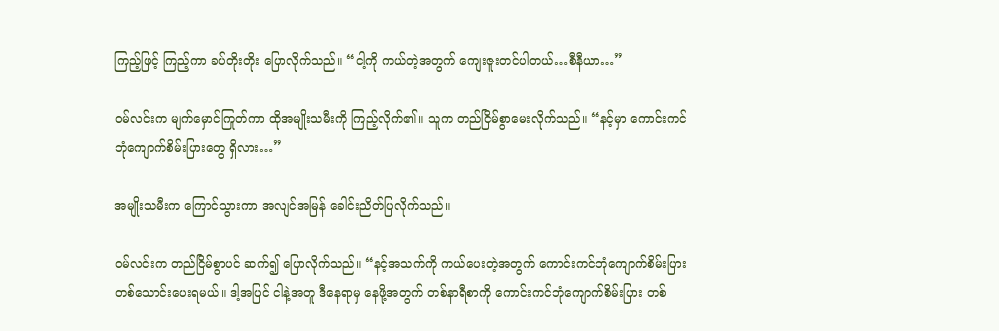ကြည့်ဖြင့် ကြည့်ကာ ခပ်တိုးတိုး ပြောလိုက်သည်။ “ငါ့ကို ကယ်တဲ့အတွက် ကျေးဇူးတင်ပါတယ်…စီနီယာ…”

ဝမ်လင်းက မျက်မှောင်ကြုတ်ကာ ထိုအမျိုးသမီးကို ကြည့်လိုက်၏။ သူက တည်ငြိမ်စွာမေးလိုက်သည်။ “နင့်မှာ ကောင်းကင်ဘုံကျောက်စိမ်းပြားတွေ ရှိလား…”

အမျိုးသမီးက ကြောင်သွားကာ အလျင်အမြန် ခေါင်းညိတ်ပြလိုက်သည်။

ဝမ်လင်းက တည်ငြိမ်စွာပင် ဆက်၍ ပြောလိုက်သည်။ “နင့်အသက်ကို ကယ်ပေးတဲ့အတွက် ကောင်းကင်ဘုံကျောက်စိမ်းပြား တစ်သောင်းပေးရမယ်။ ဒါ့အပြင် ငါနဲ့အတူ ဒီနေရာမှ နေဖို့အတွက် တစ်နာရီစာကို ကောင်းကင်ဘုံကျောက်စိမ်းပြား တစ်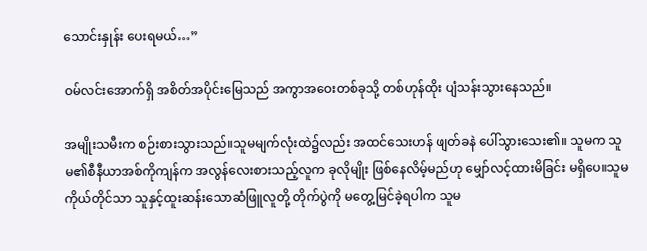သောင်းနှုန်း ပေးရမယ်…”

ဝမ်လင်းအောက်ရှိ အစိတ်အပိုင်းမြေသည် အကွာအဝေးတစ်ခုသို့ တစ်ဟုန်ထိုး ပျံသန်းသွားနေသည်။

အမျိုးသမီးက စဉ်းစားသွားသည်။သူမမျက်လုံးထဲ၌လည်း အထင်သေးဟန် ဖျတ်ခနဲ ပေါ်သွားသေး၏။ သူမက သူမ၏စီနီယာအစ်ကိုကျန်က အလွန်လေးစားသည့်လူက ခုလိုမျိုး ဖြစ်နေလိမ့်မည်ဟု မျှော်လင့်ထားမိခြင်း မရှိပေ။သူမကိုယ်တိုင်သာ သူနှင့်ထူးဆန်းသောဆံဖြူလူတို့ တိုက်ပွဲကို မတွေ့မြင်ခဲ့ရပါက သူမ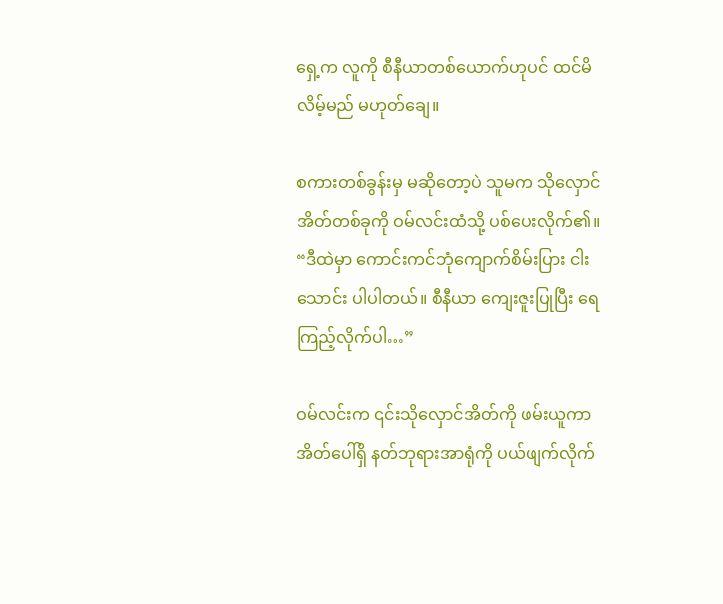ရှေ့က လူကို စီနီယာတစ်ယောက်ဟုပင် ထင်မိလိမ့်မည် မဟုတ်ချေ။

စကားတစ်ခွန်းမှ မဆိုတော့ပဲ သူမက သိုလှောင်အိတ်တစ်ခုကို ဝမ်လင်းထံသို့ ပစ်ပေးလိုက်၏။ “ဒီထဲမှာ ကောင်းကင်ဘုံကျောက်စိမ်းပြား ငါးသောင်း ပါပါတယ်။ စီနီယာ ကျေးဇူးပြုပြီး ရေကြည့်လိုက်ပါ…”

ဝမ်လင်းက ၎င်းသိုလှောင်အိတ်ကို ဖမ်းယူကာ အိတ်ပေါ်ရှိ နတ်ဘုရားအာရုံကို ပယ်ဖျက်လိုက်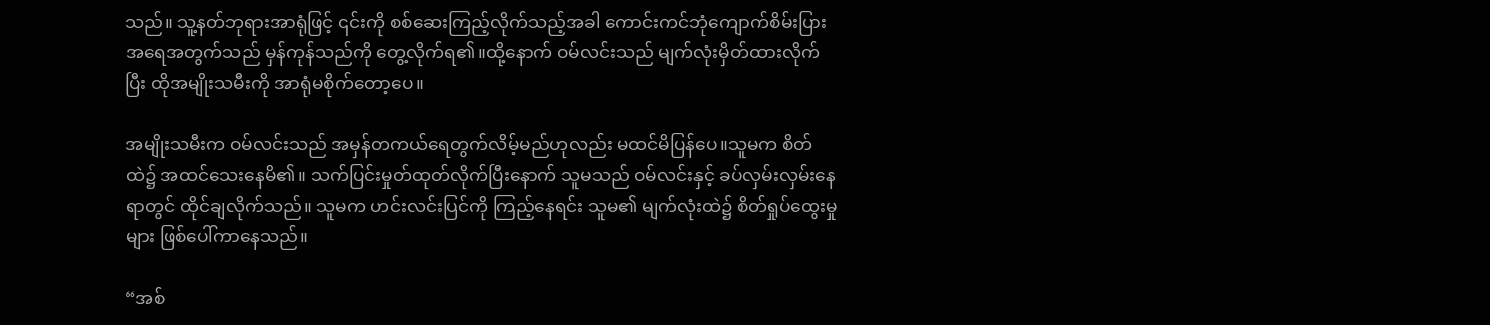သည်။ သူ့နတ်ဘုရားအာရုံဖြင့် ၎င်းကို စစ်ဆေးကြည့်လိုက်သည့်အခါ ကောင်းကင်ဘုံကျောက်စိမ်းပြားအရေအတွက်သည် မှန်ကုန်သည်ကို တွေ့လိုက်ရ၏။ထို့နောက် ဝမ်လင်းသည် မျက်လုံးမှိတ်ထားလိုက်ပြီး ထိုအမျိုးသမီးကို အာရုံမစိုက်တော့ပေ။

အမျိုးသမီးက ဝမ်လင်းသည် အမှန်တကယ်ရေတွက်လိမ့်မည်ဟုလည်း မထင်မိပြန်ပေ။သူမက စိတ်ထဲ၌ အထင်သေးနေမိ၏။ သက်ပြင်းမှုတ်ထုတ်လိုက်ပြီးနောက် သူမသည် ဝမ်လင်းနှင့် ခပ်လှမ်းလှမ်းနေရာတွင် ထိုင်ချလိုက်သည်။ သူမက ဟင်းလင်းပြင်ကို ကြည့်နေရင်း သူမ၏ မျက်လုံးထဲ၌ စိတ်ရှုပ်ထွေးမှုများ ဖြစ်ပေါ်ကာနေသည်။

“အစ်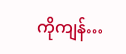ကိုကျန်…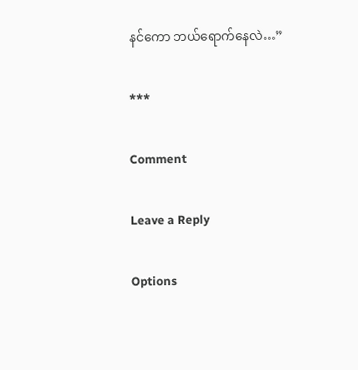နင်ကော ဘယ်ရောက်နေလဲ…”

***

Comment

Leave a Reply

Options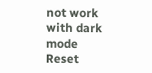not work with dark mode
Reset